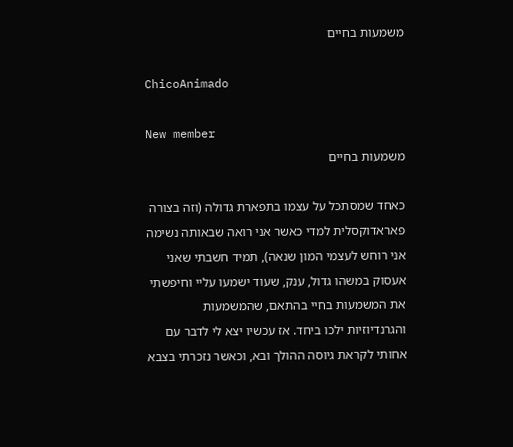משמעות בחיים

ChicoAnimado

New member
משמעות בחיים

כאחד שמסתכל על עצמו בתפארת גדולה (וזה בצורה פאראדוקסלית למדי כאשר אני רואה שבאותה נשימה אני רוחש לעצמי המון שנאה), תמיד חשבתי שאני אעסוק במשהו גדול, ענק, שעוד ישמעו עליי וחיפשתי את המשמעות בחיי בהתאם, שהמשמעות והגרנדיוזיות ילכו ביחד. אז עכשיו יצא לי לדבר עם אחותי לקראת גיוסה ההולך ובא, וכאשר נזכרתי בצבא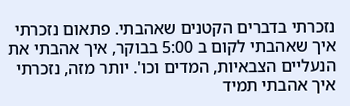נזכרתי בדברים הקטנים שאהבתי. פתאום נזכרתי איך שאהבתי לקום ב 5:00 בבוקר, איך אהבתי את הנעליים הצבאיות, המדים וכו'. יותר מזה, נזכרתי איך אהבתי תמיד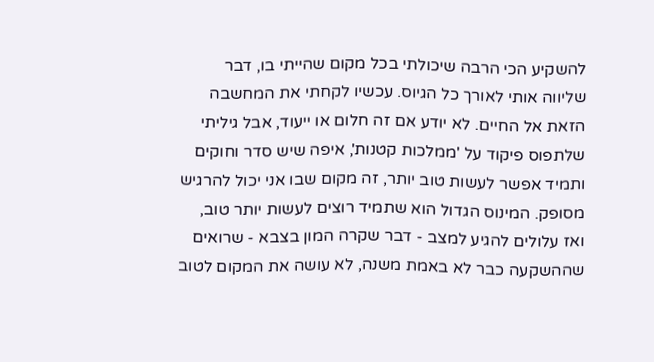להשקיע הכי הרבה שיכולתי בכל מקום שהייתי בו, דבר שליווה אותי לאורך כל הגיוס. עכשיו לקחתי את המחשבה הזאת אל החיים. לא יודע אם זה חלום או ייעוד, אבל גיליתי שלתפוס פיקוד על 'ממלכות קטנות', איפה שיש סדר וחוקים ותמיד אפשר לעשות טוב יותר, זה מקום שבו אני יכול להרגיש מסופק. המינוס הגדול הוא שתמיד רוצים לעשות יותר טוב, ואז עלולים להגיע למצב - דבר שקרה המון בצבא - שרואים שההשקעה כבר לא באמת משנה, לא עושה את המקום לטוב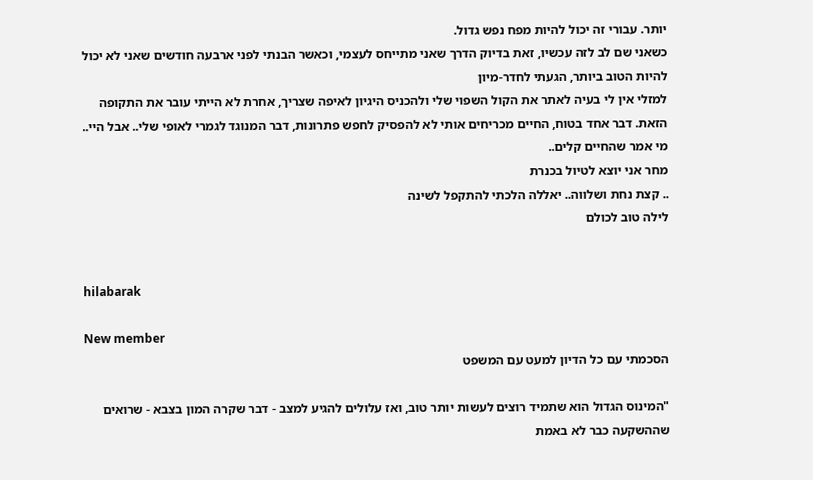יותר. עבורי זה יכול להיות מפח נפש גדול.
כשאני שם לב לזה עכשיו, זאת בדיוק הדרך שאני מתייחס לעצמי, וכאשר הבנתי לפני ארבעה חודשים שאני לא יכול להיות הטוב ביותר, הגעתי לחדר-מיון
למזלי אין לי בעיה לאתר את הקול השפוי שלי ולהכניס היגיון לאיפה שצריך, אחרת לא הייתי עובר את התקופה הזאת. דבר אחד בטוח, החיים מכריחים אותי לא להפסיק לחפש פתרונות, דבר המנוגד לגמרי לאופי שלי.. אבל היי.. מי אמר שהחיים קלים..
מחר אני יוצא לטיול בכנרת
.. קצת נחת ושלווה.. יאללה הלכתי להתקפל לשינה
לילה טוב לכולם


hilabarak

New member
הסכמתי עם כל הדיון למעט עם המשפט

"המינוס הגדול הוא שתמיד רוצים לעשות יותר טוב, ואז עלולים להגיע למצב - דבר שקרה המון בצבא - שרואים שההשקעה כבר לא באמת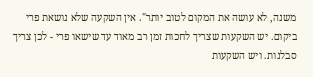משנה, לא עושה את המקום לטוב יותר". אין השקעה שלא נושאת פרי ביקום. יש השקעות שצריך לחכות זמן רב מאוד עד שישאו פרי - לכן צריך סבלנות. ויש השקעות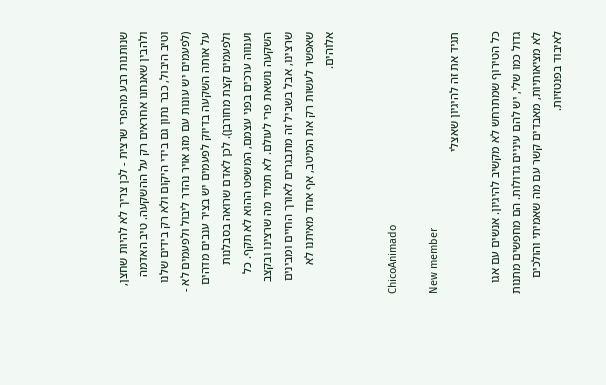שנותנות רבע מהפרי שרצית - לכן צריך לא להיות שחצן, ולהבין שאנחנו אחראים רק על ההשקעה. טיב האדמה וטיב היבול, כבר נתון גם בידי היקום ולא רק בידים שלנו (לפעמים יש עונות עם מזג אויר נהדר ליבול ולפעמים לא - על אותה השקעה בדיוק לפעמים יש בציר ענבים מדהים ולפעמים קצת מחורבן). לכן לאדם שרואה בסבלנות וענווה ערכים בפני עצמם, המשפט ההוא לא תקף. כל השקעה נושאת פרי לעולם. לא תמיד מה שרצינו ובקצב שרצינו, אבל בשביל זה מתבגרים לאורך החיים ומבינים שאפשר לעשות רק את המיטב, אף אחד מאיתנו לא אלוהים.


ChicoAnimado

New member
תגיד את זה להיגיון שאצלי

כל הטירוף שמתרחש לא מקשיב להיגיון. אנשים עם אגו גדול כמו שלי, יש להם עיניים גדולות. הם מחפשים מתנות לא מציאותיות, מאבדים קשר עם מה שאמיתי והולכים לאיבוד בפנטזיות.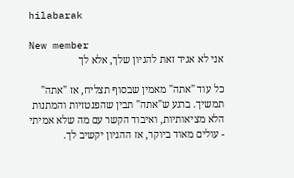hilabarak

New member
אני לא אגיד זאת להגיון שלך, אלא לך

כל עוד "אתה" מאמין שבסוף תצליח, אז "אתה" תמשיך. ברגע ש"אתה" תבין שהפנטזיות והמתנות הלא מציאותיות, ואיבוד הקשר עם מה שלא אמיתי - עולים מאוד ביוקר, אז ההגיון יקשיב לך.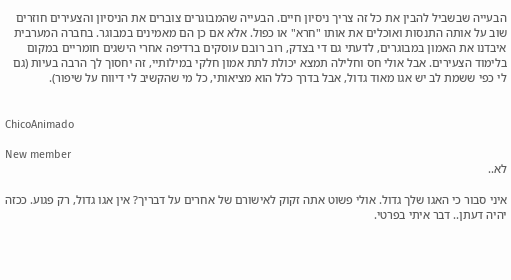הבעייה שבשביל להבין את כל זה צריך ניסיון חיים. הבעייה שהמבוגרים צוברים את הניסיון והצעירים חוזרים שוב על אותה התנסות ואוכלים את אותו "חרא" או כפול. אלא אם כן הם מאמינים במבוגר. בחברה המערבית איבדנו את האמון במבוגרים, לדעתי גם די בצדק, רוב רובם עוסקים ברדיפה אחרי הישגים חומריים במקום בלימוד הצעירים. אבל אולי חס וחלילה תמצא יכולת לתת אמון חלקי במילותיי, זה יחסוך לך הרבה בעיות (גם לי כפי ששמת לב יש אגו מאוד גדול, אבל בדרך כלל הוא מציאותי, כל מי שהקשיב לי דיווח על שיפור).


ChicoAnimado

New member
לא..

איני סבור כי האגו שלך גדול. אולי פשוט אתה זקוק לאישורם של אחרים על דבריך? אין אגו גדול, רק פגוע. ככזה יהיה דעתן.. דבר איתי בפרטי.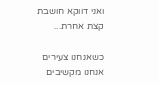ואני דווקא חושבת קצת אחרת...

כשאנחנו צעירים אנחנו מקשיבים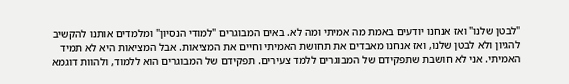"לבטן שלנו" ואז אנחנו יודעים באמת מה אמיתי ומה לא. באים המבוגרים "למודי הנסיון" ומלמדים אותנו להקשיב להגיון ולא לבטן שלנו, ואז אנחנו מאבדים את תחושת האמיתי וחיים את המציאות. אבל המציאות היא לא תמיד האמיתי. אני לא חושבת שתפקידם של המבוגרים ללמד צעירים. תפקידם של המבוגרים הוא ללמוד, ולהוות דוגמא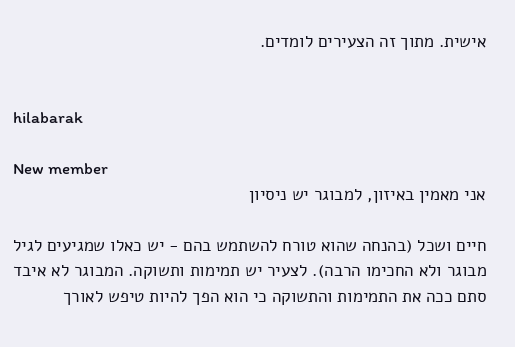אישית. מתוך זה הצעירים לומדים.


hilabarak

New member
אני מאמין באיזון, למבוגר יש ניסיון

חיים ושכל (בהנחה שהוא טורח להשתמש בהם - יש כאלו שמגיעים לגיל מבוגר ולא החכימו הרבה). לצעיר יש תמימות ותשוקה. המבוגר לא איבד סתם ככה את התמימות והתשוקה כי הוא הפך להיות טיפש לאורך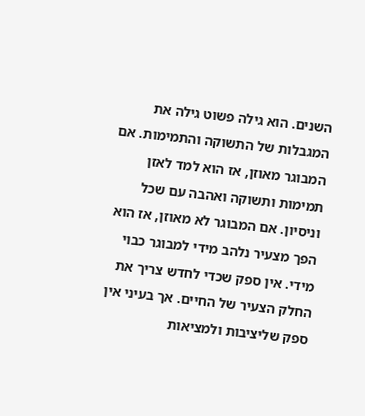השנים. הוא גילה פשוט גילה את המגבלות של התשוקה והתמימות. אם המבוגר מאוזן, אז הוא למד לאזן תמימות ותשוקה ואהבה עם שכל וניסיון. אם המבוגר לא מאוזן, אז הוא הפך מצעיר נלהב מידי למבוגר כבוי מידי. אין ספק שכדי לחדש צריך את החלק הצעיר של החיים. אך בעיני אין ספק שליציבות ולמציאות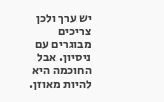יש ערך ולכן צריכים מבוגרים עם ניסיון. אבל החוכמה היא להיות מאוזן.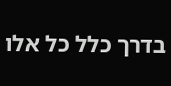בדרך כלל כל אלו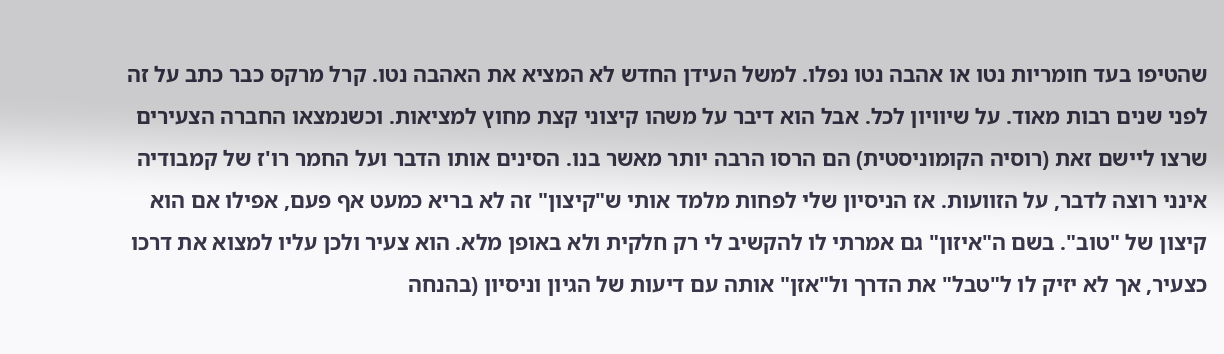שהטיפו בעד חומריות נטו או אהבה נטו נפלו. למשל העידן החדש לא המציא את האהבה נטו. קרל מרקס כבר כתב על זה לפני שנים רבות מאוד. על שיוויון לכל. אבל הוא דיבר על משהו קיצוני קצת מחוץ למציאות. וכשנמצאו החברה הצעירים שרצו ליישם זאת (רוסיה הקומוניסטית) הם הרסו הרבה יותר מאשר בנו. הסינים אותו הדבר ועל החמר רו'ז של קמבודיה אינני רוצה לדבר, על הזוועות. אז הניסיון שלי לפחות מלמד אותי ש"קיצון" זה לא בריא כמעט אף פעם, אפילו אם הוא קיצון של "טוב". בשם ה"איזון" גם אמרתי לו להקשיב לי רק חלקית ולא באופן מלא. הוא צעיר ולכן עליו למצוא את דרכו כצעיר, אך לא יזיק לו ל"טבל" את הדרך ול"אזן" אותה עם דיעות של הגיון וניסיון (בהנחה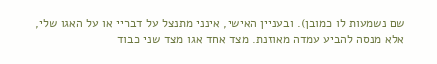שם נשמעות לו כמובן). ובעניין האישי, אינני מתנצל על דבריי או על האגו שלי, אלא מנסה להביע עמדה מאוזנת. מצד אחד אגו מצד שני כבוד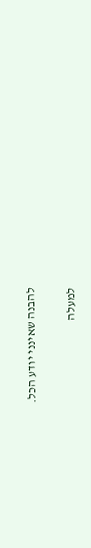להבנה שאינני יודע הכל.

למעלה